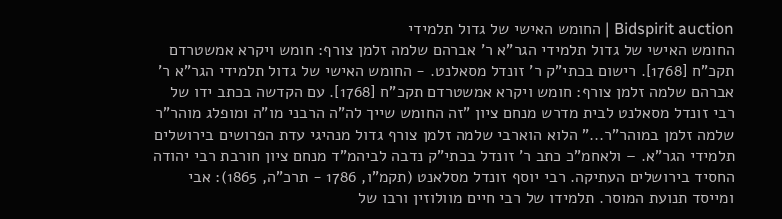Bidspirit auction | החומש האישי של גדול תלמידי
החומש האישי של גדול תלמידי הגר”א ר' אברהם שלמה זלמן צורף: חומש ויקרא אמשטרדם תקכ”ח [1768]. רישום בכתי”ק ר' זונדל מסאלנט. - החומש האישי של גדול תלמידי הגר”א ר' אברהם שלמה זלמן צורף: חומש ויקרא אמשטרדם תקכ”ח [1768]. עם הקדשה בכתב ידו של רבי זונדל מסאלנט לבית מדרש מנחם ציון ”זה החומש שייך לה”ה הרבני מו”ה ומופלג מוהר”ר שלמה זלמן במוהר”ר...” הלוא הוארבי שלמה זלמן צורף גדול מנהיגי עדת הפרושים בירושלים תלמידי הגר”א. – ולאחמ”כ כתב ר' זונדל בכתי”ק נדבה לביהמ”ד מנחם ציון חורבת רבי יהודה החסיד בירושלים העתיקה. רבי יוסף זונדל מסלאנט (תקמ”ו, 1786 - תרכ”ה, 1865): אבי ומייסד תנועת המוסר. תלמידו של רבי חיים מוולוזין ורבו של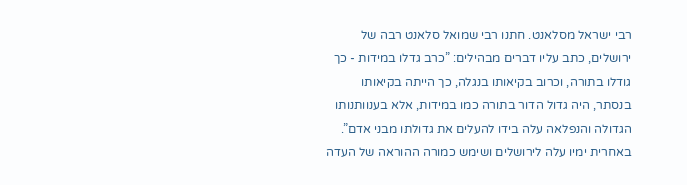רבי ישראל מסלאנט. חתנו רבי שמואל סלאנט רבה של ירושלים, כתב עליו דברים מבהילים: ”כרב גדלו במידות - כך גודלו בתורה, וכרוב בקיאותו בנגלה, כך הייתה בקיאותו בנסתר, היה גדול הדור בתורה כמו במידות, אלא בענוותנותו הגדולה והנפלאה עלה בידו להעלים את גדולתו מבני אדם”. באחרית ימיו עלה לירושלים ושימש כמורה ההוראה של העדה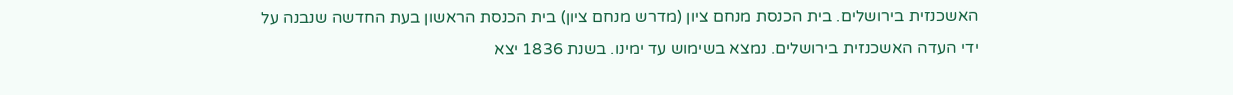האשכנזית בירושלים. בית הכנסת מנחם ציון (מדרש מנחם ציון) בית הכנסת הראשון בעת החדשה שנבנה על ידי העדה האשכנזית בירושלים. נמצא בשימוש עד ימינו. בשנת 1836 יצא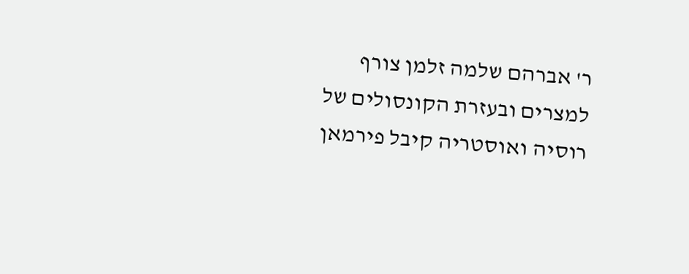ר' אברהם שלמה זלמן צורף למצרים ובעזרת הקונסולים של רוסיה ואוסטריה קיבל פירמאן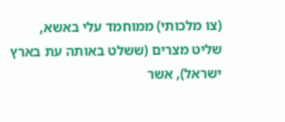(צו מלכותי) ממוחמד עלי באשא, שליט מצרים (ששלט באותה עת בארץ ישראל), אשר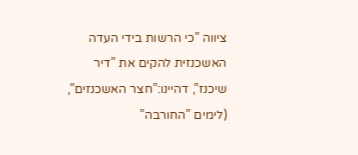ציווה ”כי הרשות בידי העדה האשכנזית להקים את ”דיר שיכנז”, דהיינו:”חצר האשכנזים”, (לימים ”החורבה”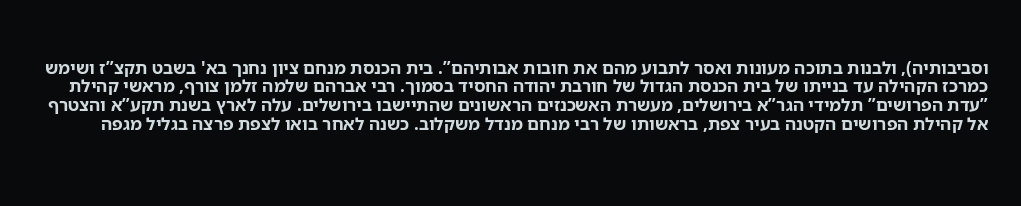וסביבותיה), ולבנות בתוכה מעונות ואסר לתבוע מהם את חובות אבותיהם”. בית הכנסת מנחם ציון נחנך בא' בשבט תקצ”ז ושימש כמרכז הקהילה עד בנייתו של בית הכנסת הגדול של חורבת יהודה החסיד בסמוך. רבי אברהם שלמה זלמן צורף, מראשי קהילת ”עדת הפרושים” תלמידי הגר”א בירושלים, מעשרת האשכנזים הראשונים שהתיישבו בירושלים. עלה לארץ בשנת תקע”א והצטרף אל קהילת הפרושים הקטנה בעיר צפת, בראשותו של רבי מנחם מנדל משקלוב. כשנה לאחר בואו לצפת פרצה בגליל מגפה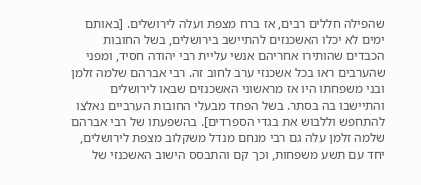שהפילה חללים רבים, אז ברח מצפת ועלה לירושלים. [באותם ימים לא יכלו האשכנזים להתיישב בירושלים, בשל החובות הכבדים שהותירו אחריהם אנשי עליית רבי יהודה חסיד, ומפני שהערבים ראו בכל אשכנזי ערב לחוב זה. רבי אברהם שלמה זלמן ובני משפחתו היו אז מראשוני האשכנזים שבאו לירושלים והתיישבו בה בסתר. בשל הפחד מבעלי החובות הערביים נאלצו להתחפש וללבוש את בגדי הספרדים]. בהשפעתו של רבי אברהם שלמה זלמן עלה גם רבי מנחם מנדל משקלוב מצפת לירושלים, יחד עם תשע משפחות, וכך קם והתבסס הישוב האשכנזי של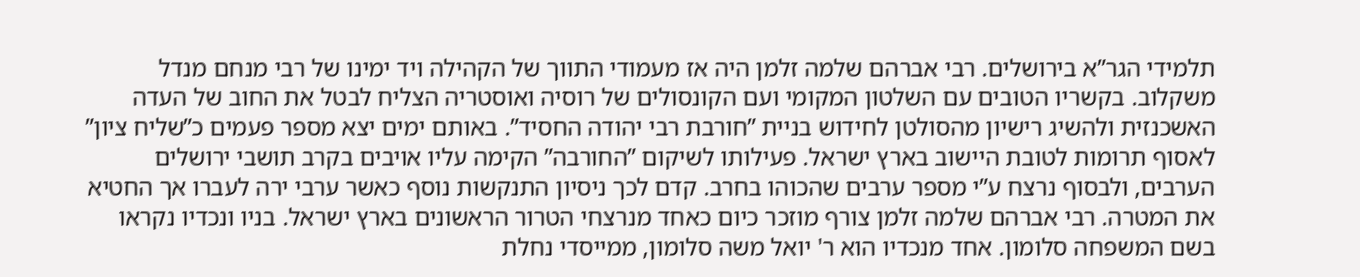תלמידי הגר”א בירושלים. רבי אברהם שלמה זלמן היה אז מעמודי התווך של הקהילה ויד ימינו של רבי מנחם מנדל משקלוב. בקשריו הטובים עם השלטון המקומי ועם הקונסולים של רוסיה ואוסטריה הצליח לבטל את החוב של העדה האשכנזית ולהשיג רישיון מהסולטן לחידוש בניית ”חורבת רבי יהודה החסיד”. באותם ימים יצא מספר פעמים כ”שליח ציון” לאסוף תרומות לטובת היישוב בארץ ישראל. פעילותו לשיקום ”החורבה” הקימה עליו אויבים בקרב תושבי ירושלים הערבים, ולבסוף נרצח ע”י מספר ערבים שהכוהו בחרב. קדם לכך ניסיון התנקשות נוסף כאשר ערבי ירה לעברו אך החטיא את המטרה. רבי אברהם שלמה זלמן צורף מוזכר כיום כאחד מנרצחי הטרור הראשונים בארץ ישראל. בניו ונכדיו נקראו בשם המשפחה סלומון. אחד מנכדיו הוא ר' יואל משה סלומון, ממייסדי נחלת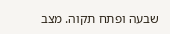שבעה ופתח תקוה. מצב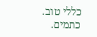כללי טוב. כתמים.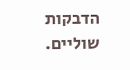הדבקות שוליים.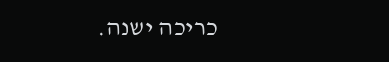כריכה ישנה.